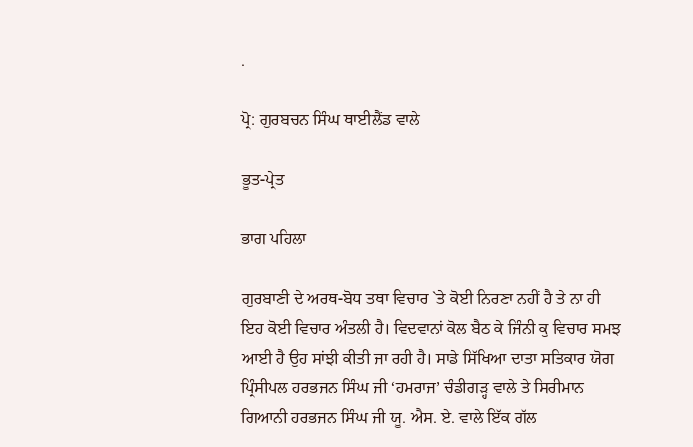.

ਪ੍ਰੋ: ਗੁਰਬਚਨ ਸਿੰਘ ਥਾਈਲੈਂਡ ਵਾਲੇ

ਭੂਤ-ਪ੍ਰੇਤ

ਭਾਗ ਪਹਿਲਾ

ਗੁਰਬਾਣੀ ਦੇ ਅਰਥ-ਬੋਧ ਤਥਾ ਵਿਚਾਰ `ਤੇ ਕੋਈ ਨਿਰਣਾ ਨਹੀਂ ਹੈ ਤੇ ਨਾ ਹੀ ਇਹ ਕੋਈ ਵਿਚਾਰ ਅੰਤਲੀ ਹੈ। ਵਿਦਵਾਨਾਂ ਕੋਲ ਬੈਠ ਕੇ ਜਿੰਨੀ ਕੁ ਵਿਚਾਰ ਸਮਝ ਆਈ ਹੈ ਉਹ ਸਾਂਝੀ ਕੀਤੀ ਜਾ ਰਹੀ ਹੈ। ਸਾਡੇ ਸਿੱਖਿਆ ਦਾਤਾ ਸਤਿਕਾਰ ਯੋਗ ਪ੍ਰਿੰਸੀਪਲ ਹਰਭਜਨ ਸਿੰਘ ਜੀ ‘ਹਮਰਾਜ’ ਚੰਡੀਗੜ੍ਹ ਵਾਲੇ ਤੇ ਸਿਰੀਮਾਨ ਗਿਆਨੀ ਹਰਭਜਨ ਸਿੰਘ ਜੀ ਯੂ. ਐਸ. ਏ. ਵਾਲੇ ਇੱਕ ਗੱਲ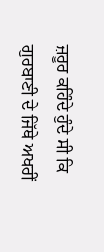ਜ਼ਰੂਰ ਕਹਿੰਦੇ ਹੁੰਦੇ ਸੀ ਕਿ ਗੁਰਬਾਣੀ ਦੇ ਜਿੱਥੇ ਅਖਰੀਂ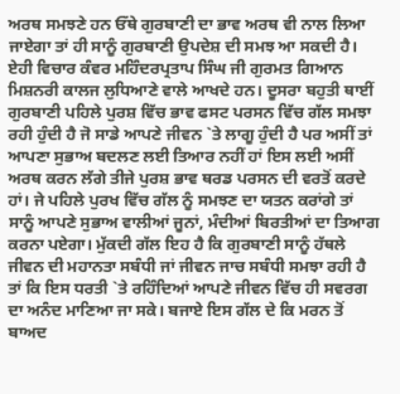ਅਰਥ ਸਮਝਣੇ ਹਨ ਓੱਥੇ ਗੁਰਬਾਣੀ ਦਾ ਭਾਵ ਅਰਥ ਵੀ ਨਾਲ ਲਿਆ ਜਾਏਗਾ ਤਾਂ ਹੀ ਸਾਨੂੰ ਗੁਰਬਾਣੀ ਉਪਦੇਸ਼ ਦੀ ਸਮਝ ਆ ਸਕਦੀ ਹੈ। ਏਹੀ ਵਿਚਾਰ ਕੰਵਰ ਮਹਿੰਦਰਪ੍ਰਤਾਪ ਸਿੰਘ ਜੀ ਗੁਰਮਤ ਗਿਆਨ ਮਿਸ਼ਨਰੀ ਕਾਲਜ ਲੁਧਿਆਣੇ ਵਾਲੇ ਆਖਦੇ ਹਨ। ਦੂਸਰਾ ਬਹੁਤੀ ਥਾਈਂ ਗੁਰਬਾਣੀ ਪਹਿਲੇ ਪੁਰਸ਼ ਵਿੱਚ ਭਾਵ ਫਸਟ ਪਰਸਨ ਵਿੱਚ ਗੱਲ ਸਮਝਾ ਰਹੀ ਹੁੰਦੀ ਹੈ ਜੋ ਸਾਡੇ ਆਪਣੇ ਜੀਵਨ `ਤੇ ਲਾਗੂ ਹੁੰਦੀ ਹੈ ਪਰ ਅਸੀਂ ਤਾਂ ਆਪਣਾ ਸੁਭਾਅ ਬਦਲਣ ਲਈ ਤਿਆਰ ਨਹੀਂ ਹਾਂ ਇਸ ਲਈ ਅਸੀਂ ਅਰਥ ਕਰਨ ਲੱਗੇ ਤੀਜੇ ਪੁਰਸ਼ ਭਾਵ ਥਰਡ ਪਰਸਨ ਦੀ ਵਰਤੋਂ ਕਰਦੇ ਹਾਂ। ਜੇ ਪਹਿਲੇ ਪੁਰਖ ਵਿੱਚ ਗੱਲ ਨੂੰ ਸਮਝਣ ਦਾ ਯਤਨ ਕਰਾਂਗੇ ਤਾਂ ਸਾਨੂੰ ਆਪਣੇ ਸੁਭਾਅ ਵਾਲੀਆਂ ਜੂਨਾਂ, ਮੰਦੀਆਂ ਬਿਰਤੀਆਂ ਦਾ ਤਿਆਗ ਕਰਨਾ ਪਏਗਾ। ਮੁੱਕਦੀ ਗੱਲ ਇਹ ਹੈ ਕਿ ਗੁਰਬਾਣੀ ਸਾਨੂੰ ਹੱਥਲੇ ਜੀਵਨ ਦੀ ਮਹਾਨਤਾ ਸਬੰਧੀ ਜਾਂ ਜੀਵਨ ਜਾਚ ਸਬੰਧੀ ਸਮਝਾ ਰਹੀ ਹੈ ਤਾਂ ਕਿ ਇਸ ਧਰਤੀ `ਤੇ ਰਹਿੰਦਿਆਂ ਆਪਣੇ ਜੀਵਨ ਵਿੱਚ ਹੀ ਸਵਰਗ ਦਾ ਅਨੰਦ ਮਾਣਿਆ ਜਾ ਸਕੇ। ਬਜਾਏ ਇਸ ਗੱਲ ਦੇ ਕਿ ਮਰਨ ਤੋਂ ਬਾਅਦ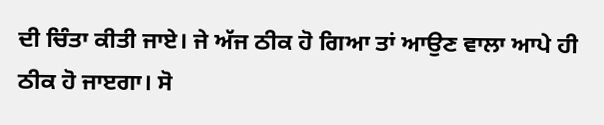ਦੀ ਚਿੰਤਾ ਕੀਤੀ ਜਾਏ। ਜੇ ਅੱਜ ਠੀਕ ਹੋ ਗਿਆ ਤਾਂ ਆਉਣ ਵਾਲਾ ਆਪੇ ਹੀ ਠੀਕ ਹੋ ਜਾੲਗਾ। ਸੋ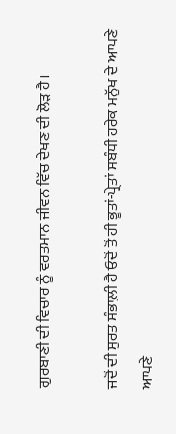ਗੁਰਬਾਣੀ ਦੀ ਵਿਚਾਰ ਨੂੰ ਵਰਤਮਾਨ ਜੀਵਨ ਵਿੱਚ ਦੇਖਣ ਦੀ ਲੋੜ ਹੈ।

ਜਦੋਂ ਦੀ ਸੁਰਤ ਸੰਭਾਲ਼ੀ ਹੈ ਓਦੋਂ ਤੋਂ ਹੀ ਭੂਤਾਂ-ਪ੍ਰੇਤਾਂ ਸਬੰਧੀ ਹਰੇਕ ਮਨੁੱਖ ਦੇ ਆਪਣੇ ਆਪਣੇ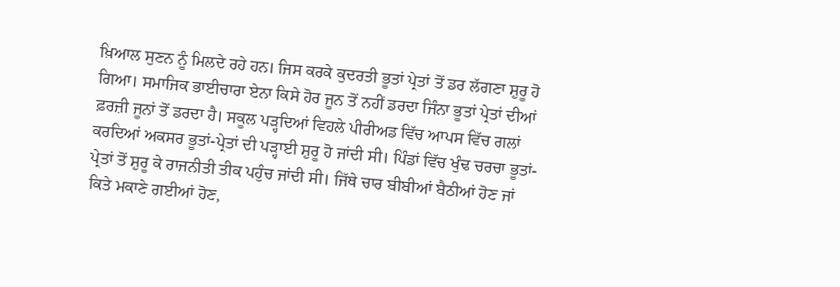ਖ਼ਿਆਲ ਸੁਣਨ ਨੂੰ ਮਿਲਦੇ ਰਹੇ ਹਨ। ਜਿਸ ਕਰਕੇ ਕੁਦਰਤੀ ਭੂਤਾਂ ਪ੍ਰੇਤਾਂ ਤੋਂ ਡਰ ਲੱਗਣਾ ਸ਼ੁਰੂ ਹੋ ਗਿਆ। ਸਮਾਜਿਕ ਭਾਈਚਾਰਾ ਏਨਾ ਕਿਸੇ ਹੋਰ ਜੂਨ ਤੋਂ ਨਹੀਂ ਡਰਦਾ ਜਿੰਨਾ ਭੂਤਾਂ ਪ੍ਰੇਤਾਂ ਦੀਆਂ ਫ਼ਰਜ਼ੀ ਜੂਨਾਂ ਤੋਂ ਡਰਦਾ ਹੈ। ਸਕੂਲ ਪੜ੍ਹਦਿਆਂ ਵਿਹਲੇ ਪੀਰੀਅਡ ਵਿੱਚ ਆਪਸ ਵਿੱਚ ਗਲਾਂ ਕਰਦਿਆਂ ਅਕਸਰ ਭੂਤਾਂ-ਪ੍ਰੇਤਾਂ ਦੀ ਪੜ੍ਹਾਈ ਸ਼ੁਰੂ ਹੋ ਜਾਂਦੀ ਸੀ। ਪਿੰਡਾਂ ਵਿੱਚ ਖੁੰਢ ਚਰਚਾ ਭੂਤਾਂ-ਪ੍ਰੇਤਾਂ ਤੋਂ ਸ਼ੁਰੂ ਕੇ ਰਾਜਨੀਤੀ ਤੀਕ ਪਹੁੰਚ ਜਾਂਦੀ ਸੀ। ਜਿੱਥੇ ਚਾਰ ਬੀਬੀਆਂ ਬੈਠੀਆਂ ਹੋਣ ਜਾਂ ਕਿਤੇ ਮਕਾਣੇ ਗਈਆਂ ਹੋਣ,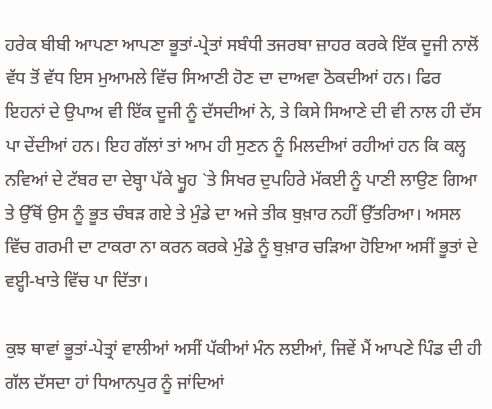ਹਰੇਕ ਬੀਬੀ ਆਪਣਾ ਆਪਣਾ ਭੂਤਾਂ-ਪ੍ਰੇਤਾਂ ਸਬੰਧੀ ਤਜਰਬਾ ਜ਼ਾਹਰ ਕਰਕੇ ਇੱਕ ਦੂਜੀ ਨਾਲੋਂ ਵੱਧ ਤੋਂ ਵੱਧ ਇਸ ਮੁਆਮਲੇ ਵਿੱਚ ਸਿਆਣੀ ਹੋਣ ਦਾ ਦਾਅਵਾ ਠੋਕਦੀਆਂ ਹਨ। ਫਿਰ ਇਹਨਾਂ ਦੇ ਉਪਾਅ ਵੀ ਇੱਕ ਦੂਜੀ ਨੂੰ ਦੱਸਦੀਆਂ ਨੇ, ਤੇ ਕਿਸੇ ਸਿਆਣੇ ਦੀ ਵੀ ਨਾਲ ਹੀ ਦੱਸ ਪਾ ਦੇਂਦੀਆਂ ਹਨ। ਇਹ ਗੱਲਾਂ ਤਾਂ ਆਮ ਹੀ ਸੁਣਨ ਨੂੰ ਮਿਲਦੀਆਂ ਰਹੀਆਂ ਹਨ ਕਿ ਕਲ੍ਹ ਨਵਿਆਂ ਦੇ ਟੱਬਰ ਦਾ ਦੇਬ੍ਹਾ ਪੱਕੇ ਖ੍ਹੂਹ `ਤੇ ਸਿਖਰ ਦੁਪਹਿਰੇ ਮੱਕਈ ਨੂੰ ਪਾਣੀ ਲਾਉਣ ਗਿਆ ਤੇ ਉੱਥੋਂ ਉਸ ਨੂੰ ਭੂਤ ਚੰਬੜ ਗਏ ਤੇ ਮੁੰਡੇ ਦਾ ਅਜੇ ਤੀਕ ਬੁਖ਼ਾਰ ਨਹੀਂ ਉੱਤਰਿਆ। ਅਸਲ ਵਿੱਚ ਗਰਮੀ ਦਾ ਟਾਕਰਾ ਨਾ ਕਰਨ ਕਰਕੇ ਮੁੰਡੇ ਨੂੰ ਬੁਖ਼ਾਰ ਚੜਿਆ ਹੋਇਆ ਅਸੀਂ ਭੂਤਾਂ ਦੇ ਵੲ੍ਹੀ-ਖਾਤੇ ਵਿੱਚ ਪਾ ਦਿੱਤਾ।

ਕੁਝ ਥਾਵਾਂ ਭੂਤਾਂ-ਪੇਤ੍ਰਾਂ ਵਾਲੀਆਂ ਅਸੀਂ ਪੱਕੀਆਂ ਮੰਨ ਲਈਆਂ, ਜਿਵੇਂ ਮੈਂ ਆਪਣੇ ਪਿੰਡ ਦੀ ਹੀ ਗੱਲ ਦੱਸਦਾ ਹਾਂ ਧਿਆਨਪੁਰ ਨੂੰ ਜਾਂਦਿਆਂ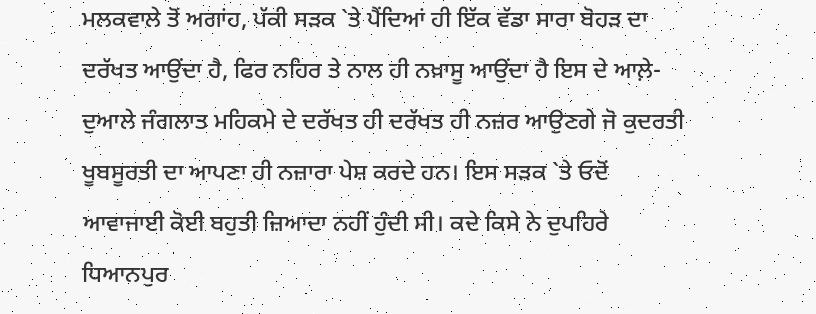ਮਲਕਵਾਲੇ ਤੋਂ ਅਗਾਂਹ, ਪੱਕੀ ਸੜਕ `ਤੇ ਪੈਂਦਿਆਂ ਹੀ ਇੱਕ ਵੱਡਾ ਸਾਰਾ ਬੋਹੜ ਦਾ ਦਰੱਖਤ ਆਉਂਦਾ ਹੈ, ਫਿਰ ਨਹਿਰ ਤੇ ਨਾਲ ਹੀ ਨਖ਼ਾਸੂ ਆਉਂਦਾ ਹੈ ਇਸ ਦੇ ਆਲ਼ੇ-ਦੁਆਲੇ ਜੰਗਲਾਤ ਮਹਿਕਮੇ ਦੇ ਦਰੱਖਤ ਹੀ ਦਰੱਖਤ ਹੀ ਨਜ਼ਰ ਆਉਣਗੇ ਜੋ ਕੁਦਰਤੀ ਖੂਬਸੂਰਤੀ ਦਾ ਆਪਣਾ ਹੀ ਨਜ਼ਾਰਾ ਪੇਸ਼ ਕਰਦੇ ਹਨ। ਇਸ ਸੜਕ `ਤੇ ਓਦੋਂ ਆਵਾਜਾਈ ਕੋਈ ਬਹੁਤੀ ਜ਼ਿਆਦਾ ਨਹੀਂ ਹੁੰਦੀ ਸੀ। ਕਦੇ ਕਿਸੇ ਨੇ ਦੁਪਹਿਰੇ ਧਿਆਨਪੁਰ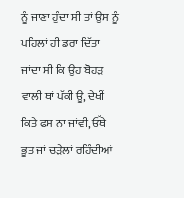ਨੂੰ ਜਾਣਾ ਹੁੰਦਾ ਸੀ ਤਾਂ ਉਸ ਨੂੰ ਪਹਿਲਾਂ ਹੀ ਡਰਾ ਦਿੱਤਾ ਜਾਂਦਾ ਸੀ ਕਿ ਉਹ ਬੋਹੜ ਵਾਲੀ ਥਾਂ ਪੱਕੀ ਊ, ਦੇਖੀਂ ਕਿਤੇ ਫਸ ਨਾ ਜਾਂਵੀ, ਓੱਥੇ ਭੂਤ ਜਾਂ ਚੜੇਲਾਂ ਰਹਿੰਦੀਆਂ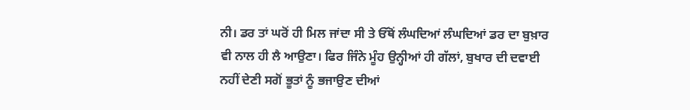ਨੀ। ਡਰ ਤਾਂ ਘਰੋਂ ਹੀ ਮਿਲ ਜਾਂਦਾ ਸੀ ਤੇ ਓੱਥੋਂ ਲੰਘਦਿਆਂ ਲੰਘਦਿਆਂ ਡਰ ਦਾ ਬੁਖ਼ਾਰ ਵੀ ਨਾਲ ਹੀ ਲੈ ਆਉਣਾ। ਫਿਰ ਜਿੰਨੇ ਮੂੰਹ ਉਨ੍ਹੀਆਂ ਹੀ ਗੱਲਾਂ, ਬੁਖਾਰ ਦੀ ਦਵਾਈ ਨਹੀਂ ਦੇਣੀ ਸਗੋਂ ਭੂਤਾਂ ਨੂੰ ਭਜਾਉਣ ਦੀਆਂ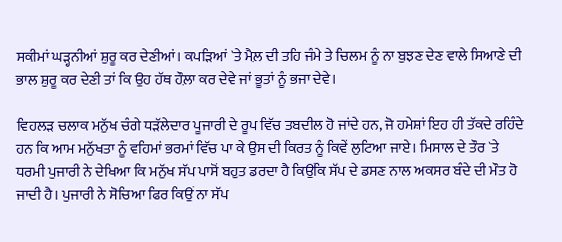ਸਕੀਮਾਂ ਘੜ੍ਹਨੀਆਂ ਸ਼ੁਰੂ ਕਰ ਦੇਣੀਆਂ। ਕਪੜਿਆਂ `ਤੇ ਮੈਲ਼ ਦੀ ਤਹਿ ਜੰਮੇ ਤੇ ਚਿਲਮ ਨੂੰ ਨਾ ਬੁਝਣ ਦੇਣ ਵਾਲੇ ਸਿਆਣੇ ਦੀ ਭਾਲ ਸ਼ੁਰੂ ਕਰ ਦੇਣੀ ਤਾਂ ਕਿ ਉਹ ਹੱਥ ਹੌਲ਼ਾ ਕਰ ਦੇਵੇ ਜਾਂ ਭੂਤਾਂ ਨੂੰ ਭਜਾ ਦੇਵੇ।

ਵਿਹਲੜ ਚਲਾਕ ਮਨੁੱਖ ਚੰਗੇ ਧੜੱਲੇਦਾਰ ਪੂਜਾਰੀ ਦੇ ਰੂਪ ਵਿੱਚ ਤਬਦੀਲ ਹੋ ਜਾਂਦੇ ਹਨ, ਜੋ ਹਮੇਸ਼ਾਂ ਇਹ ਹੀ ਤੱਕਦੇ ਰਹਿੰਦੇ ਹਨ ਕਿ ਆਮ ਮਨੁੱਖਤਾ ਨੂੰ ਵਹਿਮਾਂ ਭਰਮਾਂ ਵਿੱਚ ਪਾ ਕੇ ਉਸ ਦੀ ਕਿਰਤ ਨੂੰ ਕਿਵੇਂ ਲੁਟਿਆ ਜਾਏ। ਮਿਸਾਲ ਦੇ ਤੌਰ `ਤੇ ਧਰਮੀ ਪੁਜਾਰੀ ਨੇ ਦੇਖਿਆ ਕਿ ਮਨੁੱਖ ਸੱਪ ਪਾਸੋਂ ਬਹੁਤ ਡਰਦਾ ਹੈ ਕਿਉਂਕਿ ਸੱਪ ਦੇ ਡਸਣ ਨਾਲ ਅਕਸਰ ਬੰਦੇ ਦੀ ਮੌਤ ਹੋ ਜਾਦੀ ਹੈ। ਪੁਜਾਰੀ ਨੇ ਸੋਚਿਆ ਫਿਰ ਕਿਉਂ ਨਾ ਸੱਪ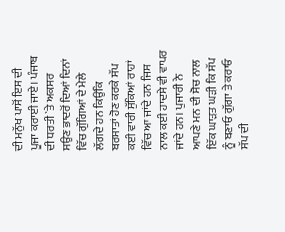ਦੀ ਮਨੁੱਖ ਪਾਸੋਂ ਇਸ ਦੀ ਪੂਜਾ ਕਰਾਈ ਜਾਏ। ਪੰਜਾਬ ਦੀ ਧਰਤੀ `ਤੇ ਅਕਸਰ ਸਉਣ ਭਾਦਰੋਂ ਦਿਆਂ ਦਿਨਾਂ ਵਿੱਚ ਗੁੱਗਿਆਂ ਦੇ ਮੇਲੇ ਲੱਗਦੇ ਹਨ ਕਿਉਂਕਿ ਬਰਸਾਤਾਂ ਹੋਣ ਕਰਕੇ ਸੱਪ ਕਈ ਵਾਰੀ ਸੁੱਕਿਆਂ ਰਾਹਾਂ ਵਿੱਚ ਆ ਜਾਂਦੇ ਹਨ ਜਿਸ ਨਾਲ ਕਈ ਹਾਦਸੇ ਵੀ ਵਾਪਰ ਜਾਂਦੇ ਹਨ। ਪੁਜਾਰੀ ਨੇ ਆਪਣੇ ਮਨ ਦੀ ਸੋਚ ਨਾਲ ਇੱਕ ਘਾੜਤ ਘੜੀ ਕਿ ਸੱਪ ਨੂੰ ਬਣਾਓ ਗੁੱਗਾ ਤੇ ਕਰਾਓ ਸੱਪ ਦੀ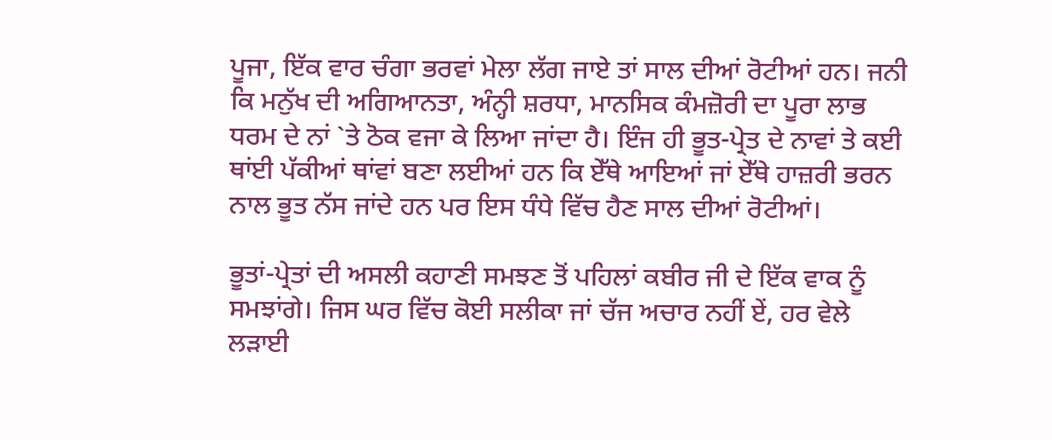ਪੂਜਾ, ਇੱਕ ਵਾਰ ਚੰਗਾ ਭਰਵਾਂ ਮੇਲਾ ਲੱਗ ਜਾਏ ਤਾਂ ਸਾਲ ਦੀਆਂ ਰੋਟੀਆਂ ਹਨ। ਜਨੀ ਕਿ ਮਨੁੱਖ ਦੀ ਅਗਿਆਨਤਾ, ਅੰਨ੍ਹੀ ਸ਼ਰਧਾ, ਮਾਨਸਿਕ ਕੰਮਜ਼ੋਰੀ ਦਾ ਪੂਰਾ ਲਾਭ ਧਰਮ ਦੇ ਨਾਂ `ਤੇ ਠੋਕ ਵਜਾ ਕੇ ਲਿਆ ਜਾਂਦਾ ਹੈ। ਇੰਜ ਹੀ ਭੂਤ-ਪ੍ਰੇਤ ਦੇ ਨਾਵਾਂ ਤੇ ਕਈ ਥਾਂਈ ਪੱਕੀਆਂ ਥਾਂਵਾਂ ਬਣਾ ਲਈਆਂ ਹਨ ਕਿ ਏੱਥੇ ਆਇਆਂ ਜਾਂ ਏੱਥੇ ਹਾਜ਼ਰੀ ਭਰਨ ਨਾਲ ਭੂਤ ਨੱਸ ਜਾਂਦੇ ਹਨ ਪਰ ਇਸ ਧੰਧੇ ਵਿੱਚ ਹੈਣ ਸਾਲ ਦੀਆਂ ਰੋਟੀਆਂ।

ਭੂਤਾਂ-ਪ੍ਰੇਤਾਂ ਦੀ ਅਸਲੀ ਕਹਾਣੀ ਸਮਝਣ ਤੋਂ ਪਹਿਲਾਂ ਕਬੀਰ ਜੀ ਦੇ ਇੱਕ ਵਾਕ ਨੂੰ ਸਮਝਾਂਗੇ। ਜਿਸ ਘਰ ਵਿੱਚ ਕੋਈ ਸਲੀਕਾ ਜਾਂ ਚੱਜ ਅਚਾਰ ਨਹੀਂ ਏਂ, ਹਰ ਵੇਲੇ ਲੜਾਈ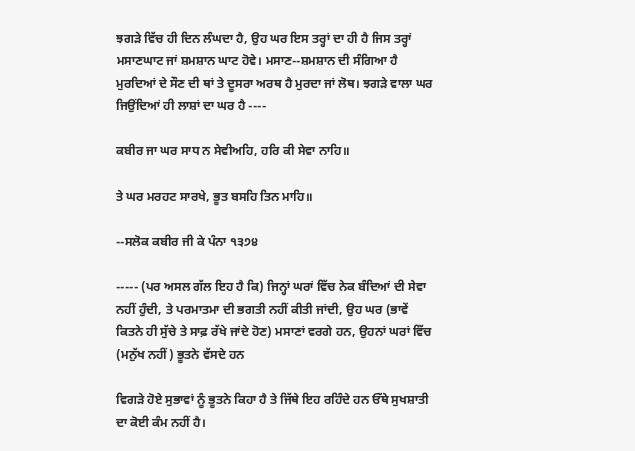ਝਗੜੇ ਵਿੱਚ ਹੀ ਦਿਨ ਲੰਘਦਾ ਹੈ, ਉਹ ਘਰ ਇਸ ਤਰ੍ਹਾਂ ਦਾ ਹੀ ਹੈ ਜਿਸ ਤਰ੍ਹਾਂ ਮਸਾਣਘਾਟ ਜਾਂ ਸ਼ਮਸ਼ਾਨ ਘਾਟ ਹੋਵੇ। ਮਸਾਣ--ਸ਼ਮਸ਼ਾਨ ਦੀ ਸੰਗਿਆ ਹੈ ਮੁਰਦਿਆਂ ਦੇ ਸੌਣ ਦੀ ਥਾਂ ਤੇ ਦੂਸਰਾ ਅਰਥ ਹੈ ਮੁਰਦਾ ਜਾਂ ਲੋਥ। ਝਗੜੇ ਵਾਲਾ ਘਰ ਜਿਉਂਦਿਆਂ ਹੀ ਲਾਸ਼ਾਂ ਦਾ ਘਰ ਹੈ ----

ਕਬੀਰ ਜਾ ਘਰ ਸਾਧ ਨ ਸੇਵੀਅਹਿ, ਹਰਿ ਕੀ ਸੇਵਾ ਨਾਹਿ॥

ਤੇ ਘਰ ਮਰਹਟ ਸਾਰਖੇ, ਭੂਤ ਬਸਹਿ ਤਿਨ ਮਾਹਿ॥

--ਸਲੋਕ ਕਬੀਰ ਜੀ ਕੇ ਪੰਨਾ ੧੩੭੪

----- (ਪਰ ਅਸਲ ਗੱਲ ਇਹ ਹੈ ਕਿ) ਜਿਨ੍ਹਾਂ ਘਰਾਂ ਵਿੱਚ ਨੇਕ ਬੰਦਿਆਂ ਦੀ ਸੇਵਾ ਨਹੀਂ ਹੁੰਦੀ, ਤੇ ਪਰਮਾਤਮਾ ਦੀ ਭਗਤੀ ਨਹੀਂ ਕੀਤੀ ਜਾਂਦੀ, ਉਹ ਘਰ (ਭਾਵੇਂ ਕਿਤਨੇ ਹੀ ਸੁੱਚੇ ਤੇ ਸਾਫ਼ ਰੱਖੇ ਜਾਂਦੇ ਹੋਣ) ਮਸਾਣਾਂ ਵਰਗੇ ਹਨ, ਉਹਨਾਂ ਘਰਾਂ ਵਿੱਚ (ਮਨੁੱਖ ਨਹੀਂ) ਭੂਤਨੇ ਵੱਸਦੇ ਹਨ

ਵਿਗੜੇ ਹੋਏ ਸੁਭਾਵਾਂ ਨੂੰ ਭੂਤਨੇ ਕਿਹਾ ਹੈ ਤੇ ਜਿੱਥੇ ਇਹ ਰਹਿੰਦੇ ਹਨ ਓੱਥੇ ਸੁਖਸ਼ਾਤੀ ਦਾ ਕੋਈ ਕੰਮ ਨਹੀਂ ਹੈ।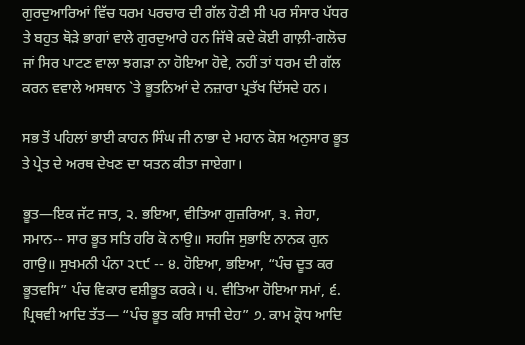ਗੁਰਦੁਆਰਿਆਂ ਵਿੱਚ ਧਰਮ ਪਰਚਾਰ ਦੀ ਗੱਲ ਹੋਣੀ ਸੀ ਪਰ ਸੰਸਾਰ ਪੱਧਰ ਤੇ ਬਹੁਤ ਥੋੜੇ ਭਾਗਾਂ ਵਾਲੇ ਗੁਰਦੁਆਰੇ ਹਨ ਜਿੱਥੇ ਕਦੇ ਕੋਈ ਗਾਲ਼ੀ-ਗਲੋਚ ਜਾਂ ਸਿਰ ਪਾਟਣ ਵਾਲਾ ਝਗੜਾ ਨਾ ਹੋਇਆ ਹੋਵੇ, ਨਹੀਂ ਤਾਂ ਧਰਮ ਦੀ ਗੱਲ ਕਰਨ ਵਵਾਲੇ ਅਸਥਾਨ `ਤੇ ਭੂਤਨਿਆਂ ਦੇ ਨਜ਼ਾਰਾ ਪ੍ਰਤੱਖ ਦਿੱਸਦੇ ਹਨ।

ਸਭ ਤੋਂ ਪਹਿਲਾਂ ਭਾਈ ਕਾਹਨ ਸਿੰਘ ਜੀ ਨਾਭਾ ਦੇ ਮਹਾਨ ਕੋਸ਼ ਅਨੁਸਾਰ ਭੂਤ ਤੇ ਪ੍ਰੇਤ ਦੇ ਅਰਥ ਦੇਖਣ ਦਾ ਯਤਨ ਕੀਤਾ ਜਾਏਗਾ।

ਭੂਤ—ਇਕ ਜੱਟ ਜਾਤ, ੨. ਭਇਆ, ਵੀਤਿਆ ਗੁਜ਼ਰਿਆ, ੩. ਜੇਹਾ, ਸਮਾਨ-- ਸਾਰ ਭੂਤ ਸਤਿ ਹਰਿ ਕੋ ਨਾਉ॥ ਸਹਜਿ ਸੁਭਾਇ ਨਾਨਕ ਗੁਨ ਗਾਉ॥ ਸੁਖਮਨੀ ਪੰਨਾ ੨੮੯ -- ੪. ਹੋਇਆ, ਭਇਆ, “ਪੰਚ ਦੂਤ ਕਰ ਭੂਤਵਸਿ” ਪੰਚ ਵਿਕਾਰ ਵਸ਼ੀਭੂਤ ਕਰਕੇ। ੫. ਵੀਤਿਆ ਹੋਇਆ ਸਮਾਂ, ੬. ਪ੍ਰਿਥਵੀ ਆਦਿ ਤੱਤ— “ਪੰਚ ਭੂਤ ਕਰਿ ਸਾਜੀ ਦੇਹ” ੭. ਕਾਮ ਕ੍ਰੋਧ ਆਦਿ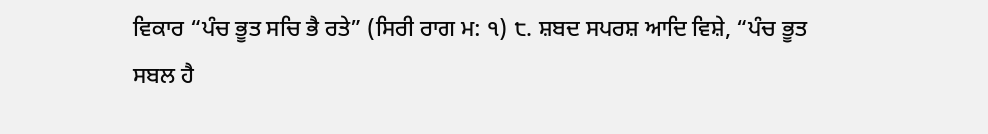ਵਿਕਾਰ “ਪੰਚ ਭੂਤ ਸਚਿ ਭੈ ਰਤੇ” (ਸਿਰੀ ਰਾਗ ਮ: ੧) ੮. ਸ਼ਬਦ ਸਪਰਸ਼ ਆਦਿ ਵਿਸ਼ੇ, “ਪੰਚ ਭੂਤ ਸਬਲ ਹੈ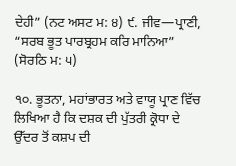ਦੇਹੀ” (ਨਟ ਅਸਟ ਮ: ੪) ੯. ਜੀਵ—ਪ੍ਰਾਣੀ, “ਸਰਬ ਭੂਤ ਪਾਰਬ੍ਰਹਮ ਕਰਿ ਮਾਨਿਆ” (ਸੋਰਠਿ ਮ: ੫)

੧੦. ਭੂਤਨਾ, ਮਹਾਂਭਾਰਤ ਅਤੇ ਵਾਯੂ ਪ੍ਰਾਣ ਵਿੱਚ ਲਿਖਿਆ ਹੈ ਕਿ ਦਸ਼ਕ ਦੀ ਪੁੱਤਰੀ ਕ੍ਰੋਧਾ ਦੇ ਉੱਦਰ ਤੋਂ ਕਸ਼ਪ ਦੀ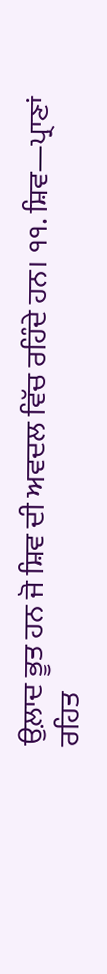ਉਲ਼ਾਦ ਭੂਤ ਹਨ ਜੋ ਸ਼ਿਵ ਦੀ ਅਵਦਲ ਵਿੱਚ ਰਹਿੰਦੇ ਹਨ। ੧੧. ਸ਼ਿਵ—ਪ੍ਰਾਣਾਂ ਰਹਿਤ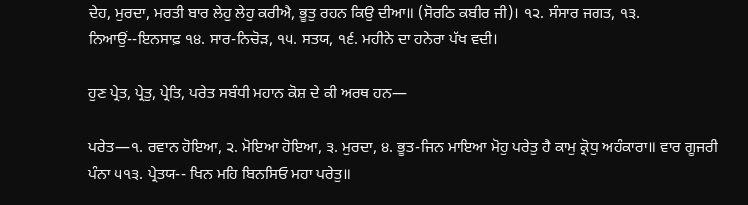ਦੇਹ, ਮੁਰਦਾ, ਮਰਤੀ ਬਾਰ ਲੇਹੁ ਲੇਹੁ ਕਰੀਐ, ਭੂਤੁ ਰਹਨ ਕਿਉ ਦੀਆ॥ (ਸੋਰਠਿ ਕਬੀਰ ਜੀ)। ੧੨. ਸੰਸਾਰ ਜਗਤ, ੧੩. ਨਿਆਉਂ--ਇਨਸਾਫ਼ ੧੪. ਸਾਰ-ਨਿਚੋੜ, ੧੫. ਸਤਯ, ੧੬. ਮਹੀਨੇ ਦਾ ਹਨੇਰਾ ਪੱਖ ਵਦੀ।

ਹੁਣ ਪ੍ਰੇਤ, ਪ੍ਰੇਤੁ, ਪ੍ਰੇਤਿ, ਪਰੇਤ ਸਬੰਧੀ ਮਹਾਨ ਕੋਸ਼ ਦੇ ਕੀ ਅਰਥ ਹਨ—

ਪਰੇਤ—੧. ਰਵਾਨ ਹੋਇਆ, ੨. ਮੋਇਆ ਹੋਇਆ, ੩. ਮੁਰਦਾ, ੪. ਭੂਤ-ਜਿਨ ਮਾਇਆ ਮੋਹੁ ਪਰੇਤੁ ਹੈ ਕਾਮੁ ਕ੍ਰੋਧੁ ਅਹੰਕਾਰਾ॥ ਵਾਰ ਗੂਜਰੀ ਪੰਨਾ ੫੧੩. ਪ੍ਰੇਤਯ-- ਖਿਨ ਮਹਿ ਬਿਨਸਿਓ ਮਹਾ ਪਰੇਤੁ॥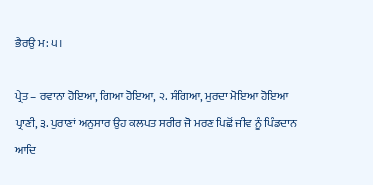ਭੈਰਉ ਮ: ੫।

ਪ੍ਰੇਤ – ਰਵਾਨਾ ਹੋਇਆ, ਗਿਆ ਹੋਇਆ, ੨. ਸੰਗਿਆ, ਮੁਰਦਾ ਮੋਇਆ ਹੋਇਆ ਪ੍ਰਾਣੀ, ੩. ਪੁਰਾਣਾਂ ਅਨੁਸਾਰ ਉਹ ਕਲਪਤ ਸਰੀਰ ਜੋ ਮਰਣ ਪਿਛੋਂ ਜੀਵ ਨੂੰ ਪਿੰਡਦਾਨ ਆਦਿ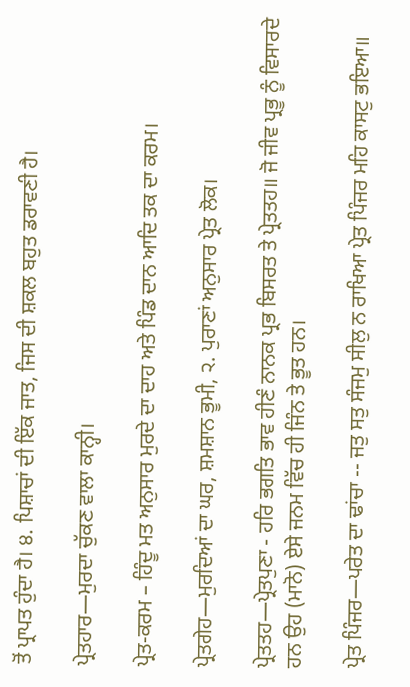ਤੋਂ ਪ੍ਰਾਪਤ ਹੁੰਦਾ ਹੈ। ੪. ਪਿਸ਼ਾਚਾਂ ਦੀ ਇੱਕ ਜਾਤ, ਜਿਸ ਦੀ ਸ਼ਕਲ ਬਹੁਤ ਡਰਾਵਣੀ ਹੈ।

ਪ੍ਰੇਤਹਾਰ—ਮੁਰਦਾ ਚੁੱਕਣ ਵਾਲਾ ਕਾਨ੍ਹੀ।

ਪ੍ਰੇਤ-ਕਰਮ – ਹਿੰਦੂ ਮਤ ਅਨੁਸਾਰ ਮੁਰਦੇ ਦਾ ਦਾਹ ਅਤੇ ਪਿੰਡ ਦਾਨ ਆਦਿ ਤਕ ਦਾ ਕਰਮ।

ਪ੍ਰੇਤਗੇਹ—ਮੁਰਦਿਆਂ ਦਾ ਘਰ, ਸ਼ਮਸ਼ਾਨ ਭੂਮੀ, ੨. ਪੁਰਾਣਾਂ ਅਨੁਸਾਰ ਪ੍ਰੇਤ ਲੋਕ।

ਪ੍ਰੇਤਤਹ—ਪ੍ਰੇਤਪੁਣਾ - ਹਰਿ ਭਗਤਿ ਭਾਵ ਹੀਣੰ ਨਾਨਕ ਪ੍ਰਭ ਬਿਸਰਤ ਤੇ ਪ੍ਰੇਤਤਹ॥ ਜੋ ਜੀਵ ਪ੍ਰਭੂ ਨੂੰ ਵਿਸਾਰਦੇ ਹਨ ਉਹ (ਮਾਨੋ) ਏਸੇ ਜਨਮ ਵਿੱਚ ਹੀ ਜਿੰਨ ਤੇ ਭੂਤ ਹਨ।

ਪ੍ਰੇਤ ਪਿੰਜਰ—ਪਰੇਤ ਦਾ ਢਾਂਚਾ -- ਜਤੁ ਸਤੁ ਸੰਜਮੁ ਸੀਲੁ ਨ ਰਾਖਿਆ ਪ੍ਰੇਤ ਪਿੰਜਰ ਮਹਿ ਕਾਸਟੁ ਭਇਆ॥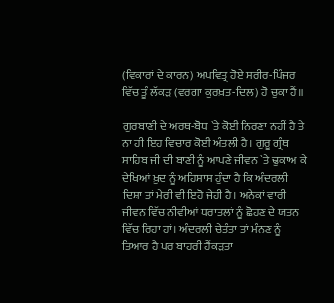(ਵਿਕਾਰਾਂ ਦੇ ਕਾਰਨ) ਅਪਵਿਤ੍ਰ ਹੋਏ ਸਰੀਰ-ਪਿੰਜਰ ਵਿੱਚ ਤੂੰ ਲੱਕੜ (ਵਰਗਾ ਕੁਰਖ਼ਤ-ਦਿਲ) ਹੋ ਚੁਕਾ ਹੈਂ॥

ਗੁਰਬਾਣੀ ਦੇ ਅਰਥ-ਬੋਧ `ਤੇ ਕੋਈ ਨਿਰਣਾ ਨਹੀਂ ਹੈ ਤੇ ਨਾ ਹੀ ਇਹ ਵਿਚਾਰ ਕੋਈ ਅੰਤਲੀ ਹੈ। ਗੁਰੂ ਗ੍ਰੰਥ ਸਾਹਿਬ ਜੀ ਦੀ ਬਾਣੀ ਨੂੰ ਆਪਣੇ ਜੀਵਨ `ਤੇ ਢੁਕਾਅ ਕੇ ਦੇਖਿਆਂ ਖ਼ੁਦ ਨੂੰ ਅਹਿਸਾਸ ਹੁੰਦਾ ਹੈ ਕਿ ਅੰਦਰਲੀ ਦਿਸ਼ਾ ਤਾਂ ਮੇਰੀ ਵੀ ਇਹੋ ਜੇਹੀ ਹੈ। ਅਨੇਕਾਂ ਵਾਰੀ ਜੀਵਨ ਵਿੱਚ ਨੀਵੀਆਂ ਧਰਾਤਲਾਂ ਨੂੰ ਛੋਹਣ ਦੇ ਯਤਨ ਵਿੱਚ ਰਿਹਾ ਹਾਂ। ਅੰਦਰਲੀ ਚੇਤੰਤਾ ਤਾਂ ਮੰਨਣ ਨੂੰ ਤਿਆਰ ਹੈ ਪਰ ਬਾਹਰੀ ਹੈਂਕੜਤਾ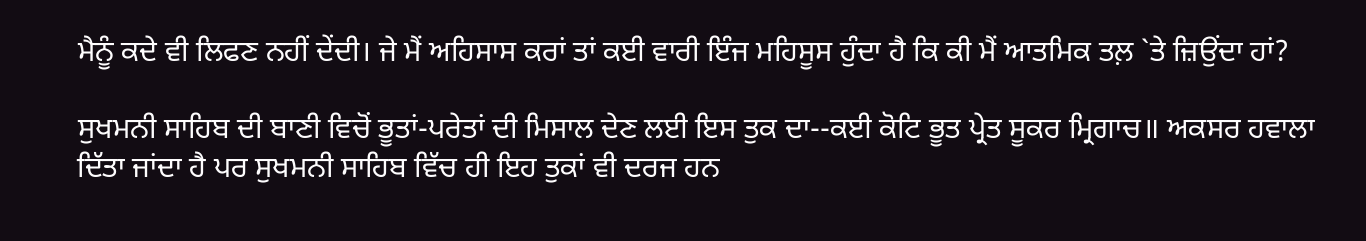ਮੈਨੂੰ ਕਦੇ ਵੀ ਲਿਫਣ ਨਹੀਂ ਦੇਂਦੀ। ਜੇ ਮੈਂ ਅਹਿਸਾਸ ਕਰਾਂ ਤਾਂ ਕਈ ਵਾਰੀ ਇੰਜ ਮਹਿਸੂਸ ਹੁੰਦਾ ਹੈ ਕਿ ਕੀ ਮੈਂ ਆਤਮਿਕ ਤਲ਼ `ਤੇ ਜ਼ਿਉਂਦਾ ਹਾਂ?

ਸੁਖਮਨੀ ਸਾਹਿਬ ਦੀ ਬਾਣੀ ਵਿਚੋਂ ਭੂਤਾਂ-ਪਰੇਤਾਂ ਦੀ ਮਿਸਾਲ ਦੇਣ ਲਈ ਇਸ ਤੁਕ ਦਾ--ਕਈ ਕੋਟਿ ਭੂਤ ਪ੍ਰੇਤ ਸੂਕਰ ਮ੍ਰਿਗਾਚ॥ ਅਕਸਰ ਹਵਾਲਾ ਦਿੱਤਾ ਜਾਂਦਾ ਹੈ ਪਰ ਸੁਖਮਨੀ ਸਾਹਿਬ ਵਿੱਚ ਹੀ ਇਹ ਤੁਕਾਂ ਵੀ ਦਰਜ ਹਨ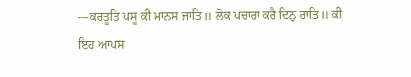---ਕਰਤੂਤਿ ਪਸੂ ਕੀ ਮਾਨਸ ਜਾਤਿ॥ ਲੋਕ ਪਚਾਰਾ ਕਰੈ ਦਿਨੁ ਰਾਤਿ॥ ਕੀ ਇਹ ਆਪਸ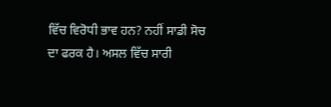ਵਿੱਚ ਵਿਰੋਧੀ ਭਾਵ ਹਨ? ਨਹੀਂ ਸਾਡੀ ਸੋਚ ਦਾ ਫਰਕ ਹੈ। ਅਸਲ ਵਿੱਚ ਸਾਰੀ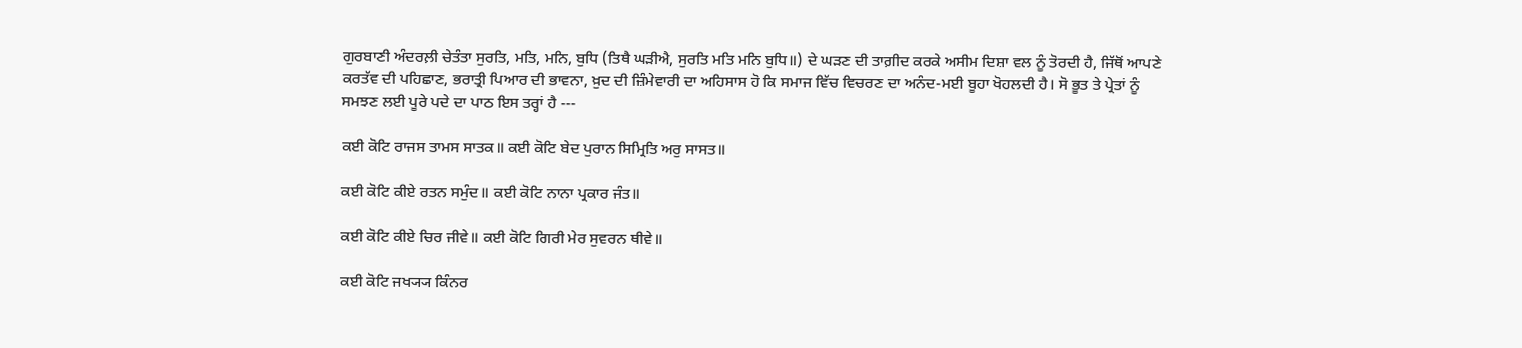ਗੁਰਬਾਣੀ ਅੰਦਰਲ਼ੀ ਚੇਤੰਤਾ ਸੁਰਤਿ, ਮਤਿ, ਮਨਿ, ਬੁਧਿ (ਤਿਥੈ ਘੜੀਐ, ਸੁਰਤਿ ਮਤਿ ਮਨਿ ਬੁਧਿ॥) ਦੇ ਘੜਣ ਦੀ ਤਾਗ਼ੀਦ ਕਰਕੇ ਅਸੀਮ ਦਿਸ਼ਾ ਵਲ ਨੂੰ ਤੋਰਦੀ ਹੈ, ਜਿੱਥੋਂ ਆਪਣੇ ਕਰਤੱਵ ਦੀ ਪਹਿਛਾਣ, ਭਰਾਤ੍ਰੀ ਪਿਆਰ ਦੀ ਭਾਵਨਾ, ਖ਼ੁਦ ਦੀ ਜ਼ਿੰਮੇਵਾਰੀ ਦਾ ਅਹਿਸਾਸ ਹੋ ਕਿ ਸਮਾਜ ਵਿੱਚ ਵਿਚਰਣ ਦਾ ਅਨੰਦ-ਮਈ ਬੂਹਾ ਖੋਹਲਦੀ ਹੈ। ਸੋ ਭੂਤ ਤੇ ਪ੍ਰੇਤਾਂ ਨੂੰ ਸਮਝਣ ਲਈ ਪੂਰੇ ਪਦੇ ਦਾ ਪਾਠ ਇਸ ਤਰ੍ਹਾਂ ਹੈ ---

ਕਈ ਕੋਟਿ ਰਾਜਸ ਤਾਮਸ ਸਾਤਕ॥ ਕਈ ਕੋਟਿ ਬੇਦ ਪੁਰਾਨ ਸਿਮ੍ਰਿਤਿ ਅਰੁ ਸਾਸਤ॥

ਕਈ ਕੋਟਿ ਕੀਏ ਰਤਨ ਸਮੁੰਦ॥ ਕਈ ਕੋਟਿ ਨਾਨਾ ਪ੍ਰਕਾਰ ਜੰਤ॥

ਕਈ ਕੋਟਿ ਕੀਏ ਚਿਰ ਜੀਵੇ॥ ਕਈ ਕੋਟਿ ਗਿਰੀ ਮੇਰ ਸੁਵਰਨ ਥੀਵੇ॥

ਕਈ ਕੋਟਿ ਜਖ੍ਯ੍ਯ ਕਿੰਨਰ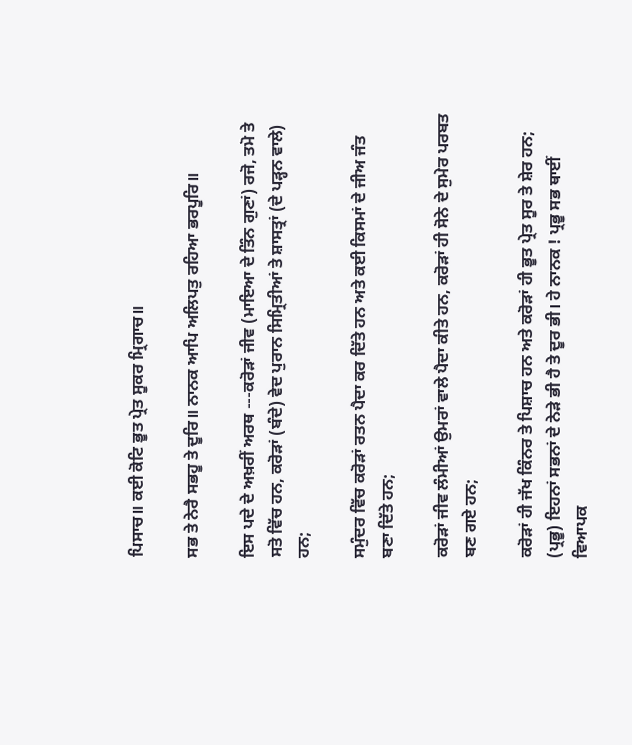ਪਿਸਾਚ॥ ਕਈ ਕੋਟਿ ਭੂਤ ਪ੍ਰੇਤ ਸੂਕਰ ਮ੍ਰਿਗਾਚ॥

ਸਭ ਤੇ ਨੇਰੈ ਸਭਹੂ ਤੇ ਦੂਰਿ॥ ਨਾਨਕ ਆਪਿ ਅਲਿਪਤੁ ਰਹਿਆ ਭਰਪੂਰਿ॥

ਇਸ ਪਦੇ ਦੇ ਅਖ਼ਰੀਂ ਅਰਥ ---ਕਰੋੜਾਂ ਜੀਵ (ਮਾਇਆ ਦੇ ਤਿੰਨ ਗੁਣਾਂ) ਰਜੋ, ਤਮੋ ਤੇ ਸਤੋ ਵਿੱਚ ਹਨ, ਕਰੋੜਾਂ (ਬੰਦੇ) ਵੇਦ ਪੁਰਾਨ ਸਿਮ੍ਰਿਤੀਆਂ ਤੇ ਸ਼ਾਸਤ੍ਰਾਂ (ਦੇ ਪੜ੍ਹਨ ਵਾਲੇ) ਹਨ;

ਸਮੁੰਦਰ ਵਿੱਚ ਕਰੋੜਾਂ ਰਤਨ ਪੈਦਾ ਕਰ ਦਿੱਤੇ ਹਨ ਅਤੇ ਕਈ ਕਿਸਮਾਂ ਦੇ ਜੀਅ ਜੰਤ ਬਣਾ ਦਿੱਤੇ ਹਨ;

ਕਰੋੜਾਂ ਜੀਵ ਲੰਮੀਆਂ ਉਮਰਾਂ ਵਾਲੇ ਪੈਦਾ ਕੀਤੇ ਹਨ, ਕਰੋੜਾਂ ਹੀ ਸੋਨੇ ਦੇ ਸੁਮੇਰ ਪਰਬਤ ਬਣ ਗਏ ਹਨ;

ਕਰੋੜਾਂ ਹੀ ਜੱਖ ਕਿੰਨਰ ਤੇ ਪਿਸ਼ਾਚ ਹਨ ਅਤੇ ਕਰੋੜਾਂ ਹੀ ਭੂਤ ਪ੍ਰੇਤ ਸੂਰ ਤੇ ਸ਼ੇਰ ਹਨ; (ਪ੍ਰਭੂ) ਇਹਨਾਂ ਸਭਨਾਂ ਦੇ ਨੇੜੇ ਭੀ ਹੈ ਤੇ ਦੂਰ ਭੀ। ਹੇ ਨਾਨਕ ! ਪ੍ਰਭੂ ਸਭ ਥਾਈਂ ਵਿਆਪਕ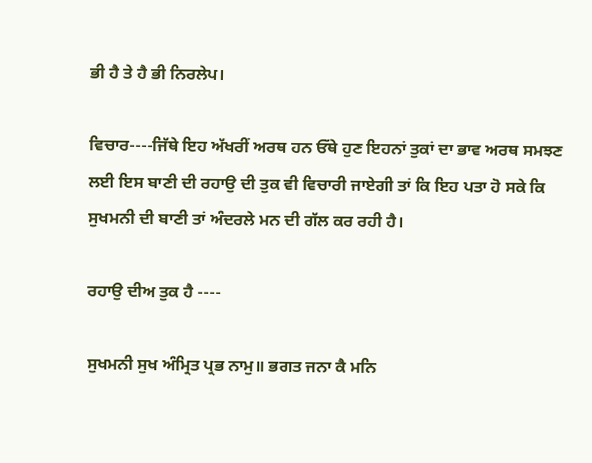ਭੀ ਹੈ ਤੇ ਹੈ ਭੀ ਨਿਰਲੇਪ।

ਵਿਚਾਰ----ਜਿੱਥੇ ਇਹ ਅੱਖਰੀਂ ਅਰਥ ਹਨ ਓੱਥੇ ਹੁਣ ਇਹਨਾਂ ਤੁਕਾਂ ਦਾ ਭਾਵ ਅਰਥ ਸਮਝਣ ਲਈ ਇਸ ਬਾਣੀ ਦੀ ਰਹਾਉ ਦੀ ਤੁਕ ਵੀ ਵਿਚਾਰੀ ਜਾਏਗੀ ਤਾਂ ਕਿ ਇਹ ਪਤਾ ਹੋ ਸਕੇ ਕਿ ਸੁਖਮਨੀ ਦੀ ਬਾਣੀ ਤਾਂ ਅੰਦਰਲੇ ਮਨ ਦੀ ਗੱਲ ਕਰ ਰਹੀ ਹੈ।

ਰਹਾਉ ਦੀਅ ਤੁਕ ਹੈ ----

ਸੁਖਮਨੀ ਸੁਖ ਅੰਮ੍ਰਿਤ ਪ੍ਰਭ ਨਾਮੁ॥ ਭਗਤ ਜਨਾ ਕੈ ਮਨਿ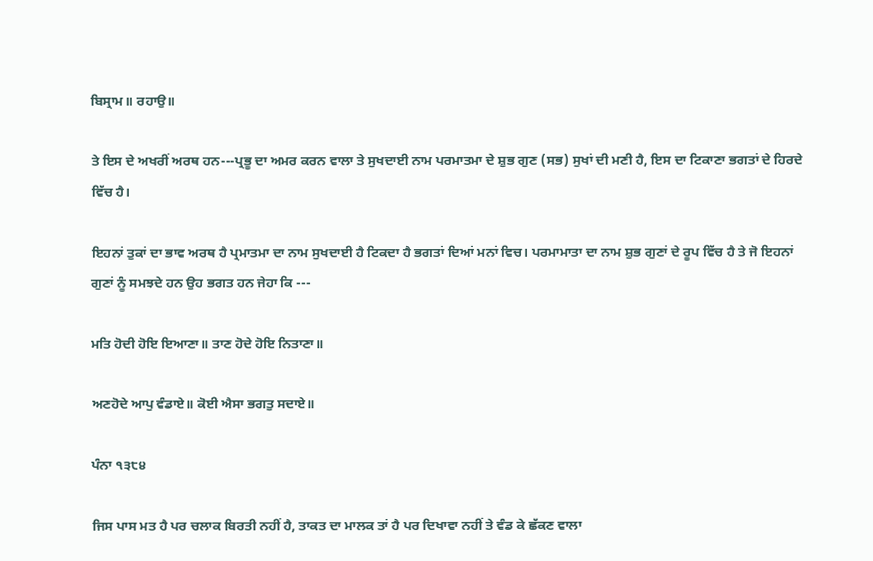ਬਿਸ੍ਰਾਮ॥ ਰਹਾਉ॥

ਤੇ ਇਸ ਦੇ ਅਖਰੀਂ ਅਰਥ ਹਨ---ਪ੍ਰਭੂ ਦਾ ਅਮਰ ਕਰਨ ਵਾਲਾ ਤੇ ਸੁਖਦਾਈ ਨਾਮ ਪਰਮਾਤਮਾ ਦੇ ਸ਼ੁਭ ਗੁਣ (ਸਭ) ਸੁਖਾਂ ਦੀ ਮਣੀ ਹੈ, ਇਸ ਦਾ ਟਿਕਾਣਾ ਭਗਤਾਂ ਦੇ ਹਿਰਦੇ ਵਿੱਚ ਹੈ।

ਇਹਨਾਂ ਤੁਕਾਂ ਦਾ ਭਾਵ ਅਰਥ ਹੈ ਪ੍ਰਮਾਤਮਾ ਦਾ ਨਾਮ ਸੁਖਦਾਈ ਹੈ ਟਿਕਦਾ ਹੈ ਭਗਤਾਂ ਦਿਆਂ ਮਨਾਂ ਵਿਚ। ਪਰਮਾਮਾਤਾ ਦਾ ਨਾਮ ਸ਼ੁਭ ਗੁਣਾਂ ਦੇ ਰੂਪ ਵਿੱਚ ਹੈ ਤੇ ਜੋ ਇਹਨਾਂ ਗੁਣਾਂ ਨੂੰ ਸਮਝਦੇ ਹਨ ਉਹ ਭਗਤ ਹਨ ਜੇਹਾ ਕਿ ---

ਮਤਿ ਹੋਦੀ ਹੋਇ ਇਆਣਾ॥ ਤਾਣ ਹੋਦੇ ਹੋਇ ਨਿਤਾਣਾ॥

ਅਣਹੋਦੇ ਆਪੁ ਵੰਡਾਏ॥ ਕੋਈ ਐਸਾ ਭਗਤੁ ਸਦਾਏ॥

ਪੰਨਾ ੧੩੮੪

ਜਿਸ ਪਾਸ ਮਤ ਹੈ ਪਰ ਚਲਾਕ ਬਿਰਤੀ ਨਹੀਂ ਹੈ, ਤਾਕਤ ਦਾ ਮਾਲਕ ਤਾਂ ਹੈ ਪਰ ਦਿਖਾਵਾ ਨਹੀਂ ਤੇ ਵੰਡ ਕੇ ਛੱਕਣ ਵਾਲਾ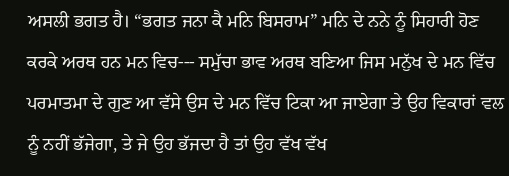ਅਸਲੀ ਭਗਤ ਹੈ। “ਭਗਤ ਜਨਾ ਕੈ ਮਨਿ ਬਿਸਰਾਮ” ਮਨਿ ਦੇ ਨਨੇ ਨੂੰ ਸਿਹਾਰੀ ਹੋਣ ਕਰਕੇ ਅਰਥ ਹਨ ਮਨ ਵਿਚ--- ਸਮੁੱਚਾ ਭਾਵ ਅਰਥ ਬਣਿਆ ਜਿਸ ਮਨੁੱਖ ਦੇ ਮਨ ਵਿੱਚ ਪਰਮਾਤਮਾ ਦੇ ਗੁਣ ਆ ਵੱਸੇ ਉਸ ਦੇ ਮਨ ਵਿੱਚ ਟਿਕਾ ਆ ਜਾਏਗਾ ਤੇ ਉਹ ਵਿਕਾਰਾਂ ਵਲ ਨੂੰ ਨਹੀਂ ਭੱਜੇਗਾ, ਤੇ ਜੇ ਉਹ ਭੱਜਦਾ ਹੈ ਤਾਂ ਉਹ ਵੱਖ ਵੱਖ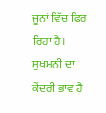ਜੂਨਾਂ ਵਿੱਚ ਫਿਰ ਰਿਹਾ ਹੈ। ਸੁਖਮਨੀ ਦਾ ਕੇਂਦਰੀ ਭਾਵ ਹੈ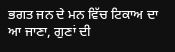ਭਗਤ ਜਨ ਦੇ ਮਨ ਵਿੱਚ ਟਿਕਾਅ ਦਾ ਆ ਜਾਣਾ, ਗੁਣਾਂ ਦੀ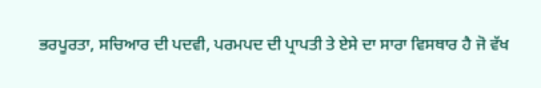ਭਰਪੂਰਤਾ, ਸਚਿਆਰ ਦੀ ਪਦਵੀ, ਪਰਮਪਦ ਦੀ ਪ੍ਰਾਪਤੀ ਤੇ ਏਸੇ ਦਾ ਸਾਰਾ ਵਿਸਥਾਰ ਹੈ ਜੋ ਵੱਖ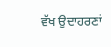ਵੱਖ ਉਦਾਹਰਣਾਂ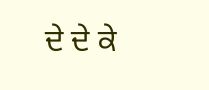ਦੇ ਦੇ ਕੇ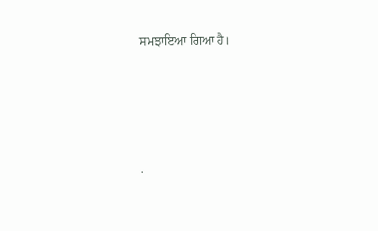ਸਮਝਾਇਆ ਗਿਆ ਹੈ।




.